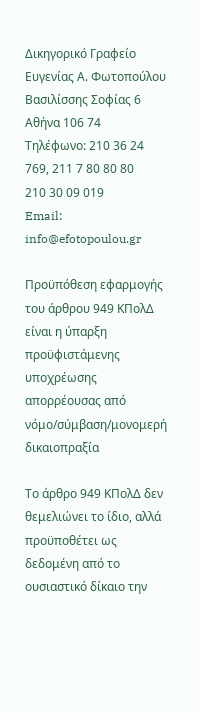Δικηγορικό Γραφείο Ευγενίας Α. Φωτοπούλου
Βασιλίσσης Σοφίας 6 Αθήνα 106 74
Τηλέφωνο: 210 36 24 769, 211 7 80 80 80
210 30 09 019
Email: info@efotopoulou.gr

Προϋπόθεση εφαρμογής του άρθρου 949 ΚΠολΔ είναι η ύπαρξη προϋφιστάμενης υποχρέωσης απορρέουσας από νόμο/σύμβαση/μονομερή δικαιοπραξία

Το άρθρο 949 ΚΠολΔ δεν θεμελιώνει το ίδιο, αλλά προϋποθέτει ως δεδομένη από το ουσιαστικό δίκαιο την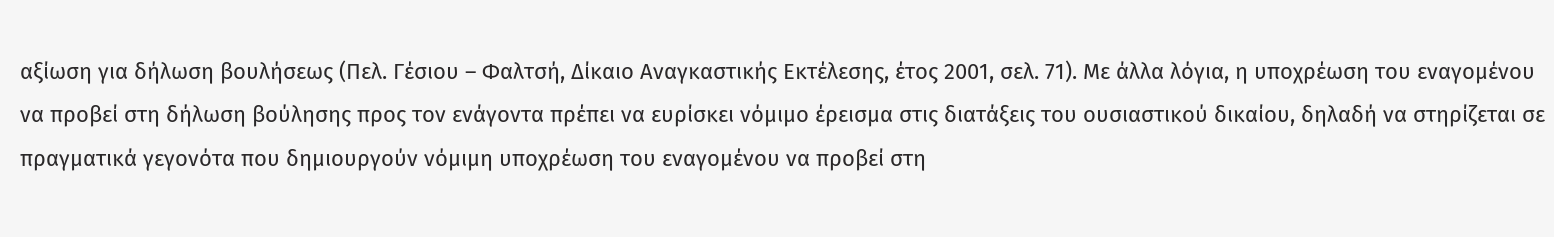αξίωση για δήλωση βουλήσεως (Πελ. Γέσιου – Φαλτσή, Δίκαιο Αναγκαστικής Εκτέλεσης, έτος 2001, σελ. 71). Με άλλα λόγια, η υποχρέωση του εναγομένου να προβεί στη δήλωση βούλησης προς τον ενάγοντα πρέπει να ευρίσκει νόμιμο έρεισμα στις διατάξεις του ουσιαστικού δικαίου, δηλαδή να στηρίζεται σε πραγματικά γεγονότα που δημιουργούν νόμιμη υποχρέωση του εναγομένου να προβεί στη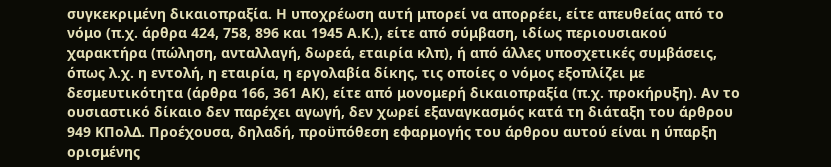συγκεκριμένη δικαιοπραξία. Η υποχρέωση αυτή μπορεί να απορρέει, είτε απευθείας από το νόμο (π.χ. άρθρα 424, 758, 896 και 1945 Α.Κ.), είτε από σύμβαση, ιδίως περιουσιακού χαρακτήρα (πώληση, ανταλλαγή, δωρεά, εταιρία κλπ), ή από άλλες υποσχετικές συμβάσεις, όπως λ.χ. η εντολή, η εταιρία, η εργολαβία δίκης, τις οποίες ο νόμος εξοπλίζει με δεσμευτικότητα (άρθρα 166, 361 ΑΚ), είτε από μονομερή δικαιοπραξία (π.χ. προκήρυξη). Αν το ουσιαστικό δίκαιο δεν παρέχει αγωγή, δεν χωρεί εξαναγκασμός κατά τη διάταξη του άρθρου 949 ΚΠολΔ. Προέχουσα, δηλαδή, προϋπόθεση εφαρμογής του άρθρου αυτού είναι η ύπαρξη ορισμένης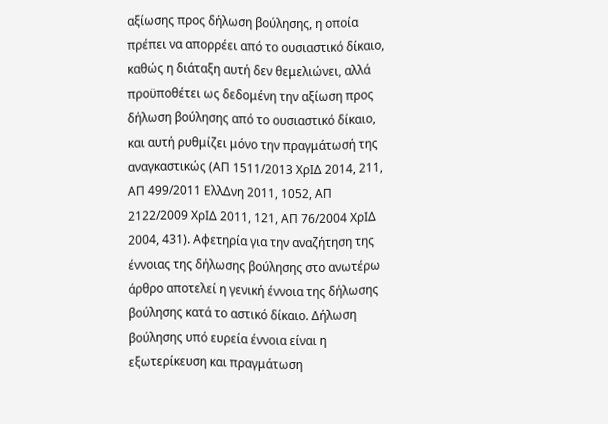αξίωσης προς δήλωση βούλησης, η οποία πρέπει να απορρέει από το ουσιαστικό δίκαιο, καθώς η διάταξη αυτή δεν θεμελιώνει, αλλά προϋποθέτει ως δεδομένη την αξίωση προς δήλωση βούλησης από το ουσιαστικό δίκαιο, και αυτή ρυθμίζει μόνο την πραγμάτωσή της αναγκαστικώς (ΑΠ 1511/2013 ΧρΙΔ 2014, 211, ΑΠ 499/2011 ΕλλΔνη 2011, 1052, ΑΠ 2122/2009 ΧρΙΔ 2011, 121, ΑΠ 76/2004 ΧρΙΔ 2004, 431). Αφετηρία για την αναζήτηση της έννοιας της δήλωσης βούλησης στο ανωτέρω άρθρο αποτελεί η γενική έννοια της δήλωσης βούλησης κατά το αστικό δίκαιο. Δήλωση βούλησης υπό ευρεία έννοια είναι η εξωτερίκευση και πραγμάτωση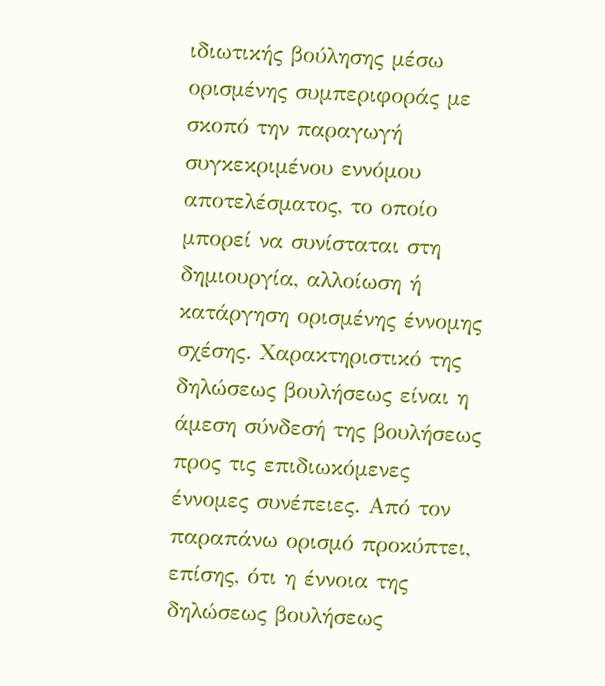ιδιωτικής βούλησης μέσω ορισμένης συμπεριφοράς με σκοπό την παραγωγή συγκεκριμένου εννόμου αποτελέσματος, το οποίο μπορεί να συνίσταται στη δημιουργία, αλλοίωση ή κατάργηση ορισμένης έννομης σχέσης. Χαρακτηριστικό της δηλώσεως βουλήσεως είναι η άμεση σύνδεσή της βουλήσεως προς τις επιδιωκόμενες έννομες συνέπειες. Από τον παραπάνω ορισμό προκύπτει, επίσης, ότι η έννοια της δηλώσεως βουλήσεως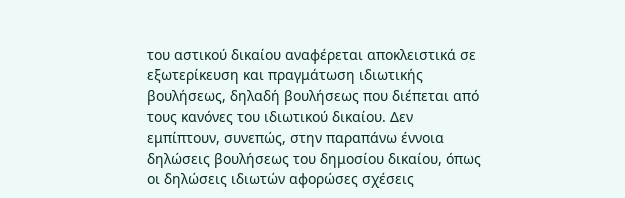του αστικού δικαίου αναφέρεται αποκλειστικά σε εξωτερίκευση και πραγμάτωση ιδιωτικής βουλήσεως, δηλαδή βουλήσεως που διέπεται από τους κανόνες του ιδιωτικού δικαίου. Δεν εμπίπτουν, συνεπώς, στην παραπάνω έννοια δηλώσεις βουλήσεως του δημοσίου δικαίου, όπως οι δηλώσεις ιδιωτών αφορώσες σχέσεις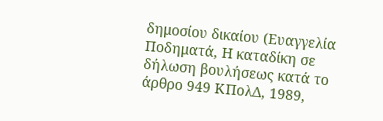δημοσίου δικαίου (Ευαγγελία Ποδηματά, Η καταδίκη σε δήλωση βουλήσεως κατά το άρθρο 949 ΚΠολΔ, 1989,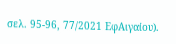σελ. 95-96, 77/2021 ΕφΑιγαίου).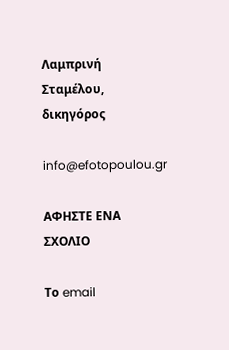Λαμπρινή Σταμέλου, δικηγόρος

info@efotopoulou.gr

ΑΦΗΣΤΕ ΕΝΑ ΣΧΟΛΙΟ

Το email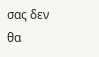σας δεν θα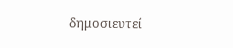δημοσιευτεί